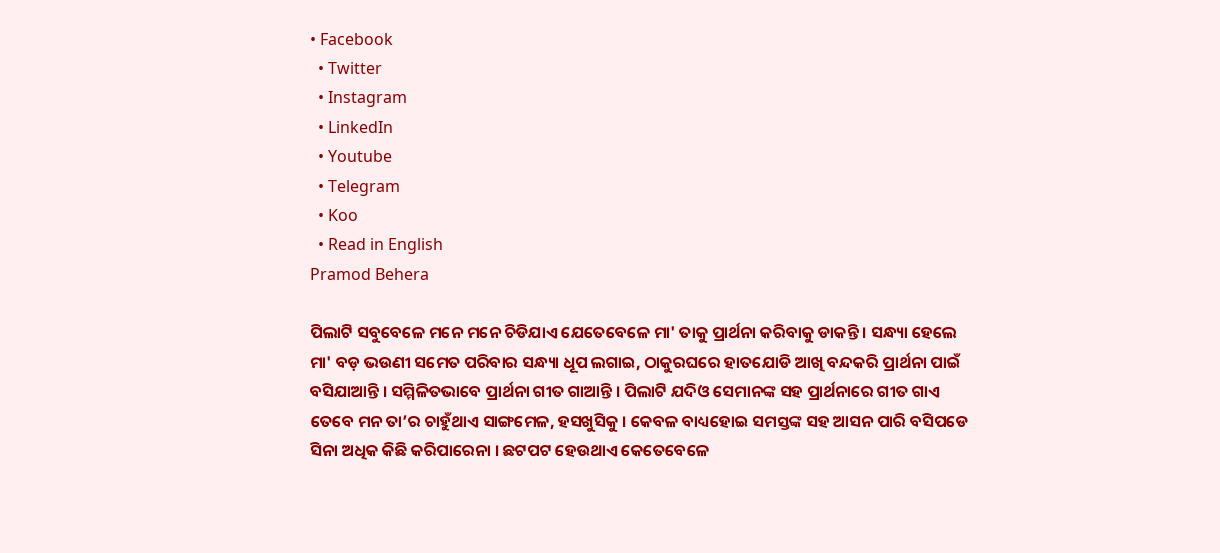• Facebook
  • Twitter
  • Instagram
  • LinkedIn
  • Youtube
  • Telegram
  • Koo
  • Read in English
Pramod Behera

ପିଲାଟି ସବୁବେଳେ ମନେ ମନେ ଚିଡିଯାଏ ଯେତେବେଳେ ମା' ତାକୁ ପ୍ରାର୍ଥନା କରିବାକୁ ଡାକନ୍ତି । ସନ୍ଧ୍ୟା ହେଲେ ମା' ବଡ଼ ଭଉଣୀ ସମେତ ପରିବାର ସନ୍ଧ୍ୟା ଧୂପ ଲଗାଇ, ଠାକୁରଘରେ ହାତଯୋଡି ଆଖି ବନ୍ଦକରି ପ୍ରାର୍ଥନା ପାଇଁ ବସିଯାଆନ୍ତି । ସମ୍ମିଳିତଭାବେ ପ୍ରାର୍ଥନା ଗୀତ ଗାଆନ୍ତି । ପିଲାଟି ଯଦିଓ ସେମାନଙ୍କ ସହ ପ୍ରାର୍ଥନାରେ ଗୀତ ଗାଏ ତେବେ ମନ ତା’ର ଚାହୁଁଥାଏ ସାଙ୍ଗମେଳ, ହସଖୁସିକୁ । କେବଳ ବାଧ୍ୟହୋଇ ସମସ୍ତଙ୍କ ସହ ଆସନ ପାରି ବସିପଡେ ସିନା ଅଧିକ କିଛି କରିପାରେନା । ଛଟପଟ ହେଉଥାଏ କେତେବେଳେ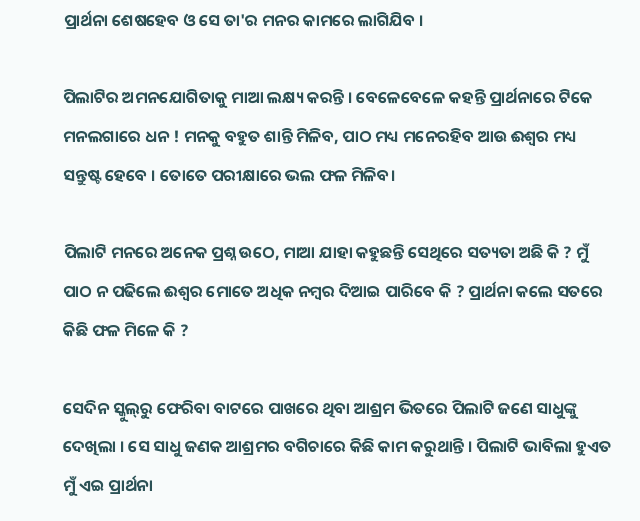ପ୍ରାର୍ଥନା ଶେଷ‌ହେବ ଓ ସେ ତା'ର ମନର କାମରେ ଲାଗିଯିବ ।

ପିଲାଟିର‌‌ ଅମନଯୋଗିତାକୁ ମାଆ ଲକ୍ଷ୍ୟ କରନ୍ତି । ବେଳେବେଳେ କହନ୍ତି ପ୍ରାର୍ଥନାରେ ଟିକେ ମନଲଗାରେ ଧନ ! ମନକୁ ବହୁତ ଶାନ୍ତି ମିଳିବ, ପାଠ ମଧ୍ୟ ମନେରହିବ ଆଉ ଈଶ୍ୱର ମଧ୍ୟ ସନ୍ତୁଷ୍ଟ ହେବେ । ତୋତେ ପରୀକ୍ଷାରେ ଭଲ ଫଳ ମିଳିବ।

ପିଲାଟି ମନରେ ଅନେକ ପ୍ରଶ୍ନ ଉଠେ, ମାଆ ଯାହା କହୁଛନ୍ତି ସେଥିରେ ସତ୍ୟତା ଅଛି କି ? ମୁଁ ପାଠ ନ ପଢିଲେ ଈଶ୍ଵର ମୋତେ ଅଧିକ ନମ୍ବର ଦିଆଇ ପାରିବେ କି ? ପ୍ରାର୍ଥନା କଲେ ସତରେ କିଛି ଫଳ ମିଳେ କି ?

ସେଦିନ ସ୍କୁଲ୍‌ରୁ ଫେରିବା ବାଟରେ ପାଖରେ ଥିବା ଆଶ୍ରମ ଭିତରେ ପିଲାଟି ଜଣେ ସାଧୁଙ୍କୁ ଦେଖିଲା । ସେ ସାଧୁ ଜଣକ ଆଶ୍ରମର ବଗିଚାରେ କିଛି କାମ କରୁଥାନ୍ତି । ପିଲାଟି ଭାବିଲା ହୁଏତ ମୁଁ ଏଇ ପ୍ରାର୍ଥନା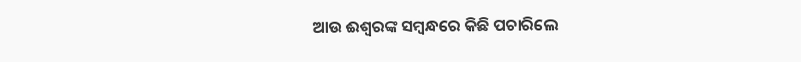ଆଉ ଈଶ୍ଵରଙ୍କ ସମ୍ଵନ୍ଧରେ କିଛି ପଚାରିଲେ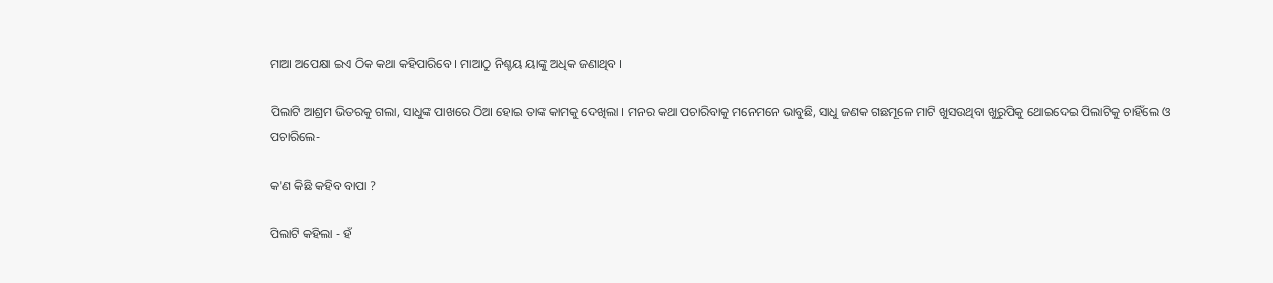ମାଆ ଅପେକ୍ଷା ଇଏ ଠିକ କଥା କହିପାରିବେ । ମାଆଠୁ ନିଶ୍ଚୟ ୟାଙ୍କୁ ଅଧିକ ଜଣାଥିବ ।

ପିଲାଟି ଆଶ୍ରମ ଭିତରକୁ ଗଲା, ସାଧୁଙ୍କ ପାଖରେ ଠିଆ ହୋଇ ତାଙ୍କ କାମକୁ ଦେଖିଲା । ମନର କଥା ପଚାରିବାକୁ ମନେମନେ ଭାବୁଛି, ସାଧୁ ଜଣକ ଗଛମୂଳେ ମାଟି ଖୁସଉଥିବା ଖୁରୁପିକୁ ଥୋଇଦେଇ ପିଲାଟିକୁ ଚାହିଁଲେ ଓ ପଚାରିଲେ-

କ'ଣ କିଛି କହିବ ବାପା ?

ପିଲାଟି କହିଲା - ହଁ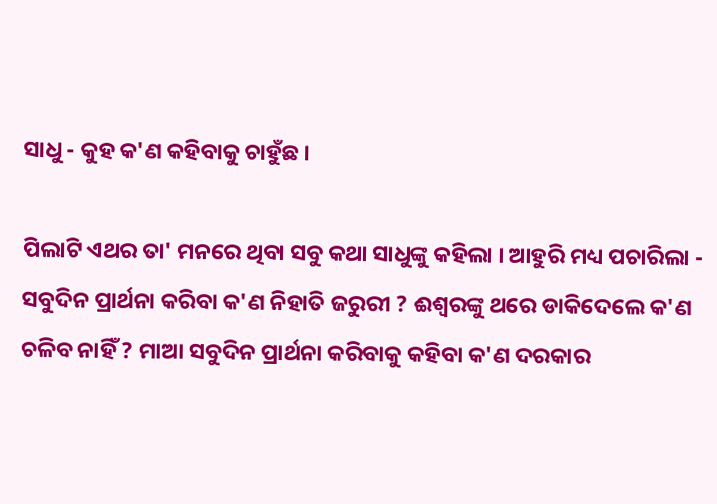ସାଧୁ - କୁହ କ'ଣ କହିବାକୁ ଚାହୁଁଛ ।

ପିଲାଟି ଏଥର ତା' ମନରେ ଥିବା ସବୁ କଥା ସାଧୁଙ୍କୁ କହିଲା । ଆହୁରି ମଧ୍ୟ ପଚାରିଲା - ସବୁଦିନ ପ୍ରାର୍ଥନା କରିବା କ'ଣ ନିହାତି ଜରୁରୀ ? ଈଶ୍ୱରଙ୍କୁ ଥରେ ଡାକିଦେଲେ କ'ଣ ଚଳିବ ନାହିଁ ? ମାଆ ସବୁଦିନ ପ୍ରାର୍ଥନା କରିବାକୁ କହିବା କ'ଣ ଦରକାର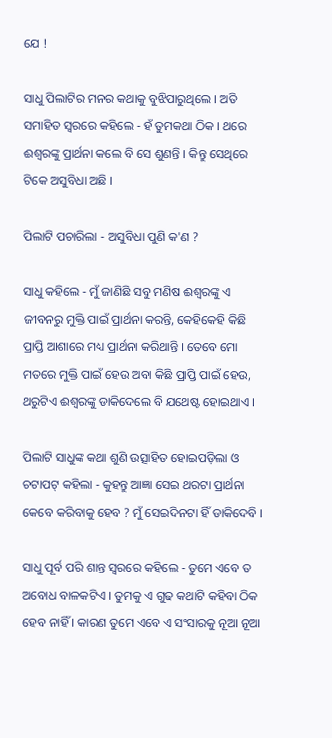ଯେ !

ସାଧୁ ପିଲାଟିର ମନର କଥାକୁ ବୁଝିପାରୁଥିଲେ । ଅତି ସମାହିତ ସ୍ୱରରେ କହିଲେ - ହଁ ତୁମକଥା ଠିକ । ଥରେ ଈଶ୍ୱରଙ୍କୁ ପ୍ରାର୍ଥନା କଲେ ବି ସେ ଶୁଣନ୍ତି । କିନ୍ତୁ ସେଥିରେ ଟିକେ ଅସୁବିଧା ଅଛି ।

ପିଲାଟି ପଚାରିଲା - ଅସୁବିଧା ପୁଣି କ'ଣ ?

ସାଧୁ କହିଲେ - ମୁଁ ଜାଣିଛି ସବୁ ମଣିଷ ଈଶ୍ୱରଙ୍କୁ ଏ ଜୀବନରୁ ମୁକ୍ତି ପାଇଁ ପ୍ରାର୍ଥନା କରନ୍ତି, କେହିକେହି କିଛି ପ୍ରାପ୍ତି ଆଶାରେ ମଧ୍ୟ ପ୍ରାର୍ଥନା କରିଥାନ୍ତି । ତେବେ ମୋ ମତରେ ମୁକ୍ତି ପାଇଁ ହେଉ ଅବା କିଛି ପ୍ରାପ୍ତି ପାଇଁ ହେଉ, ଥରୁଟିଏ ଈଶ୍ୱରଙ୍କୁ ଡାକିଦେଲେ ବି ଯଥେଷ୍ଟ ହୋଇଥାଏ ।

ପିଲାଟି ସାଧୁଙ୍କ କଥା ଶୁଣି ଉତ୍ସାହିତ ହୋଇପଡ଼ିଲା ଓ ଚଟାପଟ୍ କହିଲା - କୁହନ୍ତୁ ଆଜ୍ଞା ସେଇ ଥରଟା ପ୍ରାର୍ଥନା କେବେ କରିବାକୁ ହେବ ? ମୁଁ ସେଇଦିନଟା ହିଁ ଡାକିଦେବି ।

ସାଧୁ ପୂର୍ବ ପରି ଶାନ୍ତ ସ୍ୱରରେ କହିଲେ - ତୁମେ ଏବେ ତ ଅବୋଧ ବାଳକଟିଏ । ତୁମକୁ ଏ ଗୁଢ କଥାଟି କହିବା ଠିକ ହେବ ନାହିଁ । କାରଣ ତୁମେ ଏବେ ଏ ସଂସାରକୁ ନୂଆ ନୂଆ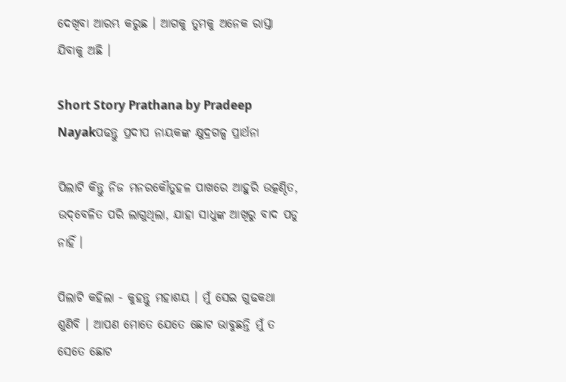ଦେଖିବା ଆରମ୍ଭ କରୁଛ । ଆଗକୁ ତୁମକୁ ଅନେକ ରାସ୍ତା ଯିବାକୁ ଅଛି ।

Short Story Prathana by Pradeep Nayakପଢନ୍ତୁ ପ୍ରଦୀପ ନାୟକଙ୍କ କ୍ଷୁଦ୍ରଗଳ୍ପ ପ୍ରାର୍ଥନା

ପିଲାଟି କିନ୍ତୁ ନିଜ ମନରକୌତୁହଳ ପାଖରେ ଆହୁରି ଉତ୍କଣ୍ଠିତ, ଉଦ୍‌ବେଳିତ ପରି ଲାଗୁଥିଲା, ଯାହା ସାଧୁଙ୍କ ଆଖିରୁ ବାଦ ପଡୁ ନାହିଁ ।‌

ପିଲାଟି କହିଲା - କୁହନ୍ତୁ ମହାଶୟ । ମୁଁ ସେଇ ଗୁଢକଥା ଶୁଣିବି । ଆପଣ ମୋତେ ଯେତେ ଛୋଟ ଭାବୁଛନ୍ତି ମୁଁ ତ ସେତେ ଛୋଟ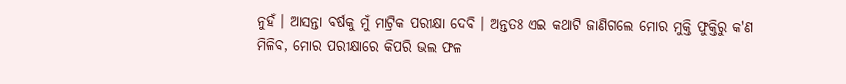ନୁହଁ । ଆସନ୍ତା ବର୍ଷକୁ ମୁଁ ମାଟ୍ରିକ ପରୀକ୍ଷା ଦେବି । ଅନ୍ତତଃ ଏଇ କଥାଟି ଜାଣିଗଲେ ମୋର ମୁକ୍ତି ଫୁକ୍ତିରୁ କ'ଣ ମିଳିବ, ମୋର ପରୀକ୍ଷାରେ କିପରି ଭଲ ଫଳ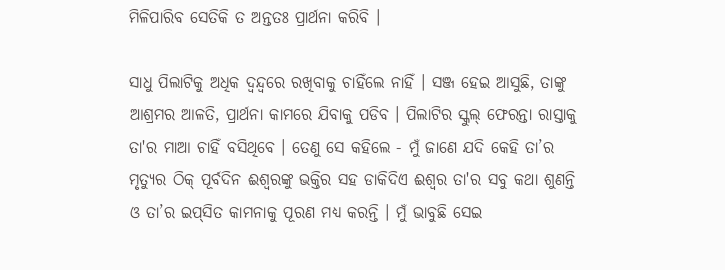ମିଳିପାରିବ ସେତିକି ତ ଅନ୍ତତଃ ପ୍ରାର୍ଥନା କରିବି ।

ସାଧୁ ପିଲାଟିକୁ ଅଧିକ ଦ୍ଵନ୍ଦ୍ୱରେ ରଖିବାକୁ ଚାହିଁଲେ ନାହିଁ । ସଞ୍ଜ ହେଇ ଆସୁଛି, ତାଙ୍କୁ ଆଶ୍ରମର ଆଳତି, ପ୍ରାର୍ଥନା କାମରେ ଯିବାକୁ ପଡିବ । ପିଲାଟିର ସ୍କୁଲ୍‌ ଫେରନ୍ତା ରାସ୍ତାକୁ ତା'ର ମାଆ ଚାହିଁ ବସିଥିବେ । ତେଣୁ ସେ କହିଲେ - ମୁଁ ଜାଣେ ଯଦି କେହି ତା’ର ମୃତ୍ୟୁର ଠିକ୍ ପୂର୍ବଦିନ ଈଶ୍ୱରଙ୍କୁ ଭକ୍ତିର ସହ ଡାକିଦିଏ ଈଶ୍ୱର ତା'ର ସବୁ କଥା ଶୁଣନ୍ତି ଓ ତା’ର ଇପ୍‌ସିତ କାମନାକୁ ପୂରଣ ମଧ୍ୟ କରନ୍ତି । ମୁଁ ଭାବୁଛି ସେଇ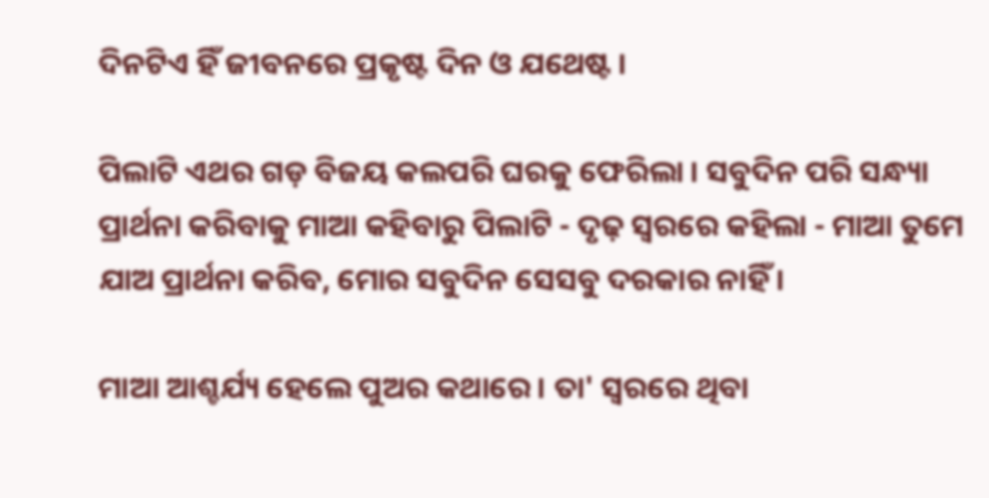ଦିନଟିଏ ହିଁ ଜୀବନରେ ପ୍ରକୃଷ୍ଟ ଦିନ ଓ ଯଥେଷ୍ଟ ।

ପିଲାଟି ଏଥର ଗଡ଼ ବିଜୟ କଲପରି ଘରକୁ ଫେରିଲା । ସବୁଦିନ ପରି ସନ୍ଧ୍ୟା ପ୍ରାର୍ଥନା କରିବାକୁ ମାଆ କହିବାରୁ ପିଲାଟି - ଦୃଢ଼ ସ୍ଵରରେ କହିଲା - ମାଆ ତୁମେ ଯାଅ ପ୍ରାର୍ଥନା କରିବ, ମୋର ସବୁଦିନ ସେସବୁ ଦରକାର ନାହିଁ ।

ମାଆ ଆଶ୍ଚର୍ଯ୍ୟ ହେଲେ ପୁଅର କଥାରେ । ତା' ସ୍ଵରରେ ଥିବା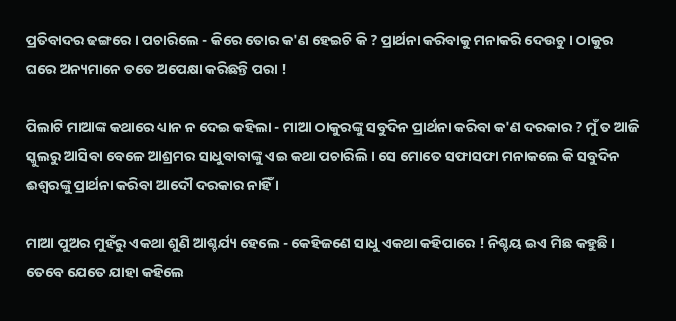ପ୍ରତିବାଦର ଢଙ୍ଗରେ । ପଚାରିଲେ - କିରେ ତୋର କ'ଣ ହେଇଚି କି ? ପ୍ରାର୍ଥନା କରିବାକୁ ମନାକରି ଦେଉଚୁ । ଠାକୁର ଘରେ ଅନ୍ୟମାନେ ତତେ ଅପେକ୍ଷା କରିଛନ୍ତି ପରା !

ପିଲାଟି ମାଆଙ୍କ କଥାରେ ଧ୍ୟାନ ନ ଦେଇ କହିଲା - ମାଆ ଠାକୁରଙ୍କୁ ସବୁଦିନ ପ୍ରାର୍ଥନା କରିବା କ'ଣ ଦରକାର ? ମୁଁ ତ ଆଜି ସ୍କୁଲରୁ ଆସିବା ବେଳେ ଆଶ୍ରମର ସାଧୁବାବାଙ୍କୁ ଏଇ କଥା ପଚାରିଲି । ସେ ମୋତେ ସଫାସଫା ମନାକଲେ କି ସବୁଦିନ ଈଶ୍ୱରଙ୍କୁ ପ୍ରାର୍ଥନା କରିବା ଆଦୌ ଦରକାର ନାହିଁ ।

ମାଆ ପୁଅର ମୁହଁରୁ ଏକଥା ଶୁଣି ଆଶ୍ଚର୍ଯ୍ୟ ହେଲେ - କେହିଜଣେ ସାଧୁ ଏକଥା କହିପାରେ ! ନିଶ୍ଚୟ ଇଏ ମିଛ କହୁଛି । ତେବେ ଯେତେ ଯାହା କହିଲେ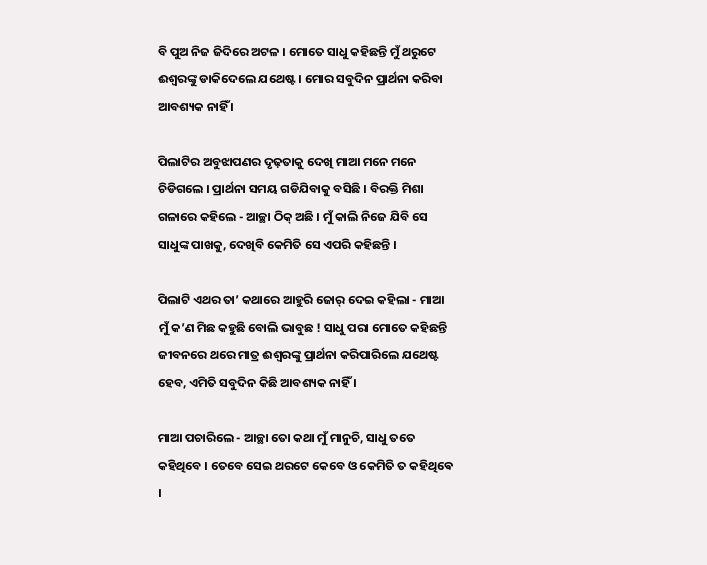ବି ପୁଅ ନିଜ ଜିଦିରେ ଅଟଳ । ମୋତେ ସାଧୁ କହିଛନ୍ତି ମୁଁ ଥରୁଟେ ଈଶ୍ୱରଙ୍କୁ ଡାକିଦେଲେ ଯଥେଷ୍ଟ । ମୋର ସବୁଦିନ ପ୍ରାର୍ଥନା କରିବା ଆବଶ୍ୟକ ନାହିଁ ।

ପିଲାଟିର ଅବୁଝାପଣର ଦୃଢ଼ତାକୁ ଦେଖି ମାଆ ମନେ ମନେ ଚିଡିଗଲେ । ପ୍ରାର୍ଥନା ସମୟ ଗଡିଯିବାକୁ ବସିଛି । ବିରକ୍ତି ମିଶା ଗଳାରେ କହିଲେ - ଆଚ୍ଛା ଠିକ୍ ଅଛି । ମୁଁ କାଲି ନିଜେ ଯିବି ସେ ସାଧୁଙ୍କ ପାଖକୁ, ଦେଖିବି କେମିତି ସେ ଏପରି କହିଛନ୍ତି ।

ପିଲାଟି ଏଥର ତା’ କଥାରେ ଆହୁରି ଜୋର୍ ଦେଇ କହିଲା - ମାଆ ମୁଁ କ’ଣ ମିଛ କହୁଛି ବୋଲି ଭାବୁଛ ! ସାଧୁ ପରା ମୋତେ କହିଛନ୍ତି ଜୀବନରେ ଥରେ ମାତ୍ର ଈଶ୍ୱରଙ୍କୁ ପ୍ରାର୍ଥନା କରିପାରିଲେ ଯଥେଷ୍ଟ ହେବ, ଏମିତି ସବୁଦିନ କିଛି ଆବଶ୍ୟକ ନାହିଁ ।

ମାଆ ପଚାରିଲେ - ଆଚ୍ଛା ତୋ କଥା ମୁଁ ମାନୁଚି, ସାଧୁ ତତେ କହିଥିବେ । ତେବେ ସେଇ ଥରଟେ କେବେ ଓ କେମିତି ତ କହିଥିଵେ ।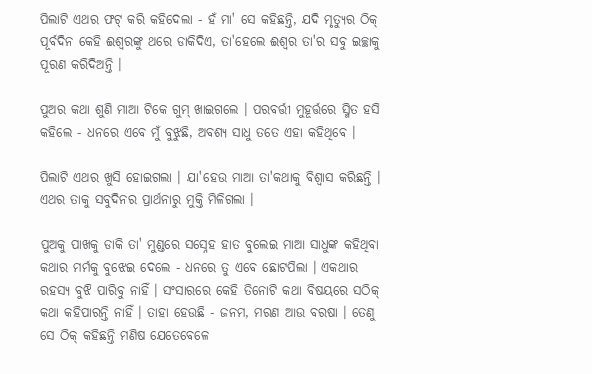ପିଲାଟି ଏଥର ଫଟ୍ କରି କହିଦେଲା - ହଁ ମା' ସେ କହିଛନ୍ତି, ଯଦି ମୃତ୍ୟୁର ଠିକ୍ ପୂର୍ବଦିନ କେହି ଈଶ୍ୱରଙ୍କୁ ଥରେ ଡାକିଦିଏ, ତା'ହେଲେ ଈଶ୍ୱର ତା'ର ସବୁ ଇଚ୍ଛାକୁ ପୂରଣ କରିଦିଅନ୍ତି ।

ପୁଅର କଥା ଶୁଣି ମାଆ ଟିକେ ଗୁମ୍ ଖାଇଗଲେ । ପରବର୍ତ୍ତୀ ମୁହୂର୍ତ୍ତରେ ସ୍ମିତ ହସି କହିଲେ - ଧନରେ ଏବେ ମୁଁ ବୁଝୁଛି, ଅବଶ୍ୟ ସାଧୁ ତତେ ଏହା କହିଥିବେ ।

ପିଲାଟି ଏଥର ଖୁସି ହୋଇଗଲା । ଯା'ହେଉ ମାଆ ତା'କଥାକୁ ବିଶ୍ୱାସ କରିଛନ୍ତି । ଏଥର ତାକୁ ସବୁଦିନର ପ୍ରାର୍ଥନାରୁ ମୁକ୍ତି ମିଳିଗଲା ।

ପୁଅକୁ ପାଖକୁ ଡାକି ତା' ମୁଣ୍ଡରେ ସସ୍ନେହ ହାତ ବୁଲେଇ ମାଆ ସାଧୁଙ୍କ କହିଥିବା କଥାର ମର୍ମକୁ ବୁଝେଇ ଦେଲେ - ଧନରେ ତୁ ଏବେ ଛୋଟପିଲା । ଏକଥାର ରହସ୍ୟ ବୁଝି ପାରିବୁ ନାହିଁ । ସଂସାରରେ କେହି ତିନୋଟି କଥା ବିଷୟରେ ସଠିକ୍ କଥା କହିପାରନ୍ତି ନାହିଁ । ତାହା ହେଉଛି - ଜନମ, ମରଣ ଆଉ ବରଷା । ତେଣୁ ସେ ଠିକ୍ କହିଛନ୍ତି ମଣିଷ ଯେତେବେଳେ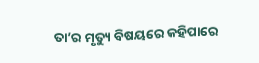ତା’ର ମୃତ୍ୟୁ ବିଷୟରେ କହିପାରେ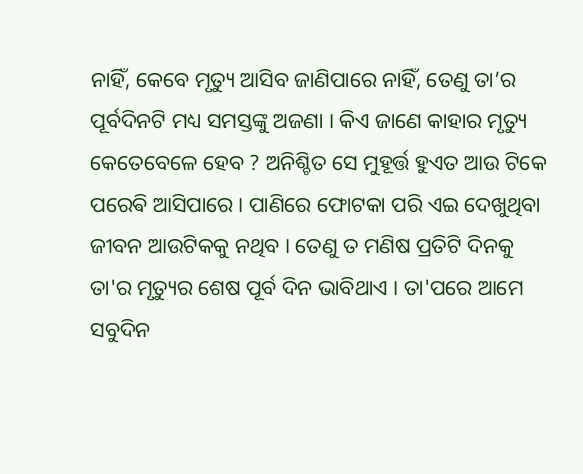ନାହିଁ, କେବେ ମୃତ୍ୟୁ ଆସିବ ଜାଣିପାରେ ନାହିଁ, ତେଣୁ ତା’ର ପୂର୍ବଦିନଟି ମଧ୍ୟ ସମସ୍ତଙ୍କୁ ଅଜଣା । କିଏ ଜାଣେ କାହାର ମୃତ୍ୟୁ କେତେବେଳେ ହେବ ? ଅନିଶ୍ଚିତ ସେ ମୁହୂର୍ତ୍ତ ହୁଏତ ଆଉ ଟିକେ ପରେଵି ଆସିପାରେ । ପାଣିରେ ଫୋଟକା ପରି ଏଇ ଦେଖୁଥିବା ଜୀବନ ଆଉଟିକକୁ ନଥିବ । ତେଣୁ ତ ମଣିଷ ପ୍ରତିଟି ଦିନକୁ ତା'ର ମୃତ୍ୟୁର ଶେଷ ପୂର୍ବ ଦିନ ଭାବିଥାଏ । ତା'ପରେ ଆମେ ସବୁଦିନ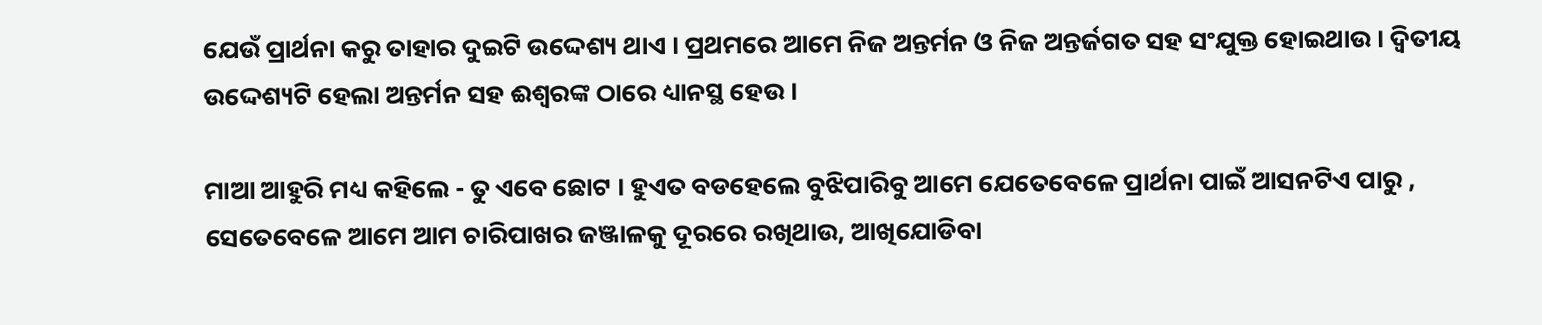ଯେଉଁ ପ୍ରାର୍ଥନା କରୁ ତାହାର ଦୁଇଟି ଉଦ୍ଦେଶ୍ୟ ଥାଏ । ପ୍ରଥମରେ ଆମେ ନିଜ ଅନ୍ତର୍ମନ ଓ ନିଜ ଅନ୍ତର୍ଜଗତ ସହ ସଂଯୁକ୍ତ ହୋଇଥାଉ । ଦ୍ୱିତୀୟ ଉଦ୍ଦେଶ୍ୟଟି ହେଲା ଅନ୍ତର୍ମନ ସହ ଈଶ୍ୱରଙ୍କ ଠାରେ ଧ୍ୟାନସ୍ଥ ହେଉ ।

ମାଆ ଆହୁରି ମଧ୍ୟ କହିଲେ - ତୁ ଏବେ ଛୋଟ । ହୁଏତ ବଡହେଲେ ବୁଝିପାରିବୁ ଆମେ ଯେତେବେଳେ ପ୍ରାର୍ଥନା ପାଇଁ ଆସନଟିଏ ପାରୁ , ସେତେବେଳେ ଆମେ ଆମ ଚାରିପାଖର ଜଞ୍ଜାଳକୁ ଦୂରରେ ରଖିଥାଉ, ଆଖିଯୋଡିବା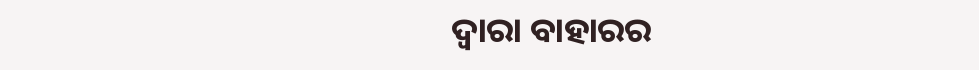ଦ୍ୱାରା ବାହାରର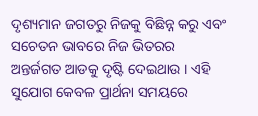ଦୃଶ୍ୟମାନ ଜଗତରୁ ନିଜକୁ ବିଛିନ୍ନ କରୁ ଏବଂ ସଚେତନ ଭାବରେ ନିଜ ଭିତରର ଅନ୍ତର୍ଜଗତ ଆଡକୁ ଦୃଷ୍ଟି ଦେଇଥାଉ । ଏହି ସୁଯୋଗ କେବଳ ପ୍ରାର୍ଥନା ସମୟରେ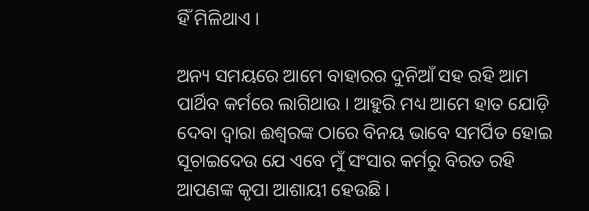ହିଁ ମିଳିଥାଏ ।

ଅନ୍ୟ ସମୟରେ ଆମେ ବାହାରର ଦୁନିଆଁ ସହ ରହି ଆମ ପାର୍ଥିବ କର୍ମରେ ଲାଗିଥାଉ । ଆହୁରି ମଧ୍ୟ ଆମେ ହାତ ଯୋଡ଼ି ଦେବା ଦ୍ୱାରା ଈଶ୍ୱରଙ୍କ ଠାରେ ବିନୟ ଭାବେ ସମର୍ପିତ ହୋଇ ସୂଚାଇଦେଉ ଯେ ଏବେ ମୁଁ ସଂସାର କର୍ମରୁ ବିରତ ରହି ଆପଣଙ୍କ କୃପା ଆଶାୟୀ ହେଉଛି ।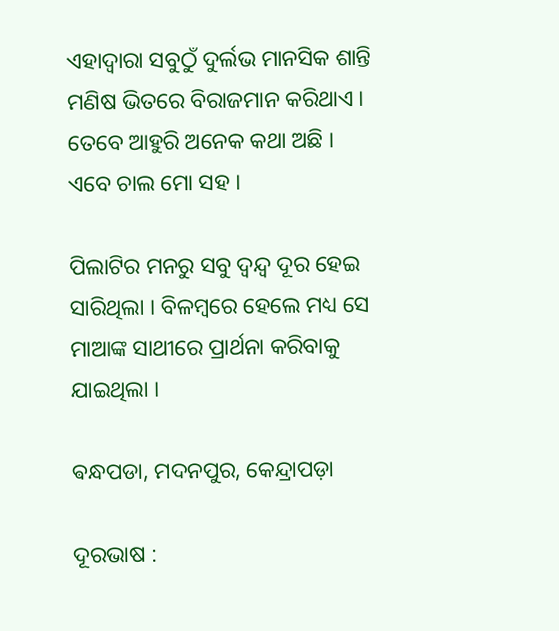ଏହାଦ୍ୱାରା ସବୁଠୁଁ ଦୁର୍ଲଭ ମାନସିକ ଶାନ୍ତି ମଣିଷ ଭିତରେ ବିରାଜମାନ କରିଥାଏ । ତେବେ ଆହୁରି ଅନେକ କଥା ଅଛି । ଏବେ ଚାଲ ମୋ ସହ ।

ପିଲାଟିର ମନରୁ ସବୁ ଦ୍ୱନ୍ଦ୍ୱ ଦୂର ହେଇ ସାରିଥିଲା । ବିଳମ୍ବରେ ହେଲେ ମଧ୍ୟ ସେ ମାଆଙ୍କ ସାଥୀରେ ପ୍ରାର୍ଥନା କରିବାକୁ ଯାଇଥିଲା ।

ଵନ୍ଧପଡା, ମଦନପୁର, କେନ୍ଦ୍ରାପଡ଼ା

ଦୂରଭାଷ :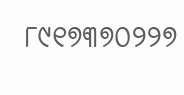୮୯୧୭୩୭୦୨୨୭